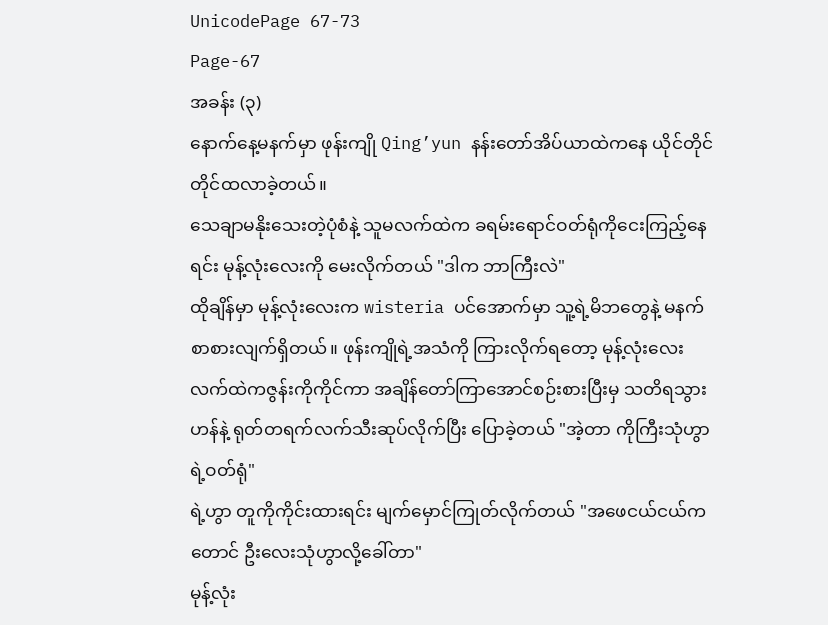UnicodePage 67-73
Page-67
အခန်း (၃)
နောက်နေ့မနက်မှာ ဖုန်းကျို Qing’yun နန်းတော်အိပ်ယာထဲကနေ ယိုင်တိုင်တိုင်ထလာခဲ့တယ်။
သေချာမနိုးသေးတဲ့ပုံစံနဲ့ သူမလက်ထဲက ခရမ်းရောင်ဝတ်ရုံကိုငေးကြည့်နေရင်း မုန့်လုံးလေးကို မေးလိုက်တယ် "ဒါက ဘာကြီးလဲ"
ထိုချိန်မှာ မုန့်လုံးလေးက wisteria ပင်အောက်မှာ သူ့ရဲ့မိဘတွေနဲ့ မနက်စာစားလျက်ရှိတယ်။ ဖုန်းကျိုရဲ့အသံကို ကြားလိုက်ရတော့ မုန့်လုံးလေး လက်ထဲကဇွန်းကိုကိုင်ကာ အချိန်တော်ကြာအောင်စဉ်းစားပြီးမှ သတိရသွားဟန်နဲ့ ရုတ်တရက်လက်သီးဆုပ်လိုက်ပြီး ပြောခဲ့တယ် "အဲ့တာ ကိုကြီးသုံဟွာရဲ့ဝတ်ရုံ"
ရဲ့ဟွာ တူကိုကိုင်းထားရင်း မျက်မှောင်ကြုတ်လိုက်တယ် "အဖေငယ်ငယ်ကတောင် ဦးလေးသုံဟွာလို့ခေါ်တာ"
မုန့်လုံး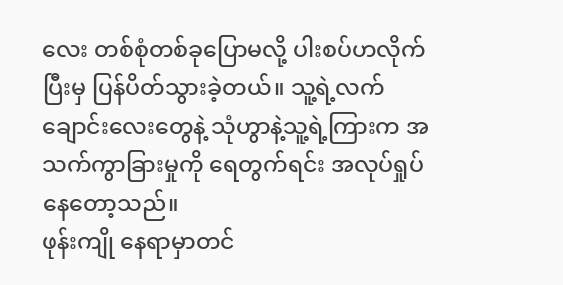လေး တစ်စုံတစ်ခုပြောမလို့ ပါးစပ်ဟလိုက်ပြီးမှ ပြန်ပိတ်သွားခဲ့တယ်။ သူ့ရဲ့လက်ချောင်းလေးတွေနဲ့ သုံဟွာနဲ့သူ့ရဲ့ကြားက အသက်ကွာခြားမှုကို ရေတွက်ရင်း အလုပ်ရှုပ်နေတော့သည်။
ဖုန်းကျို နေရာမှာတင်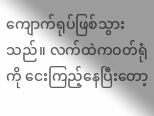ကျောက်ရုပ်ဖြစ်သွားသည်။ လက်ထဲကဝတ်ရုံကို ငေးကြည့်နေပြီးတော့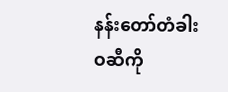နန်းတော်တံခါးဝဆီကို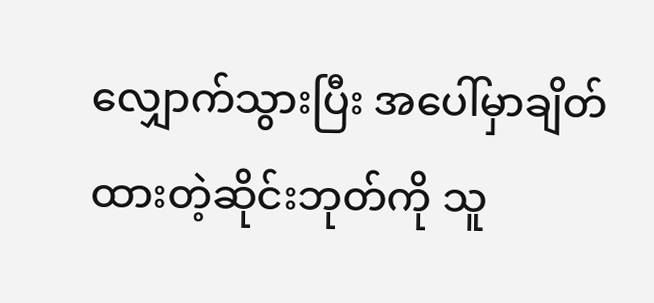လျှောက်သွားပြီး အပေါ်မှာချိတ်ထားတဲ့ဆိုင်းဘုတ်ကို သူ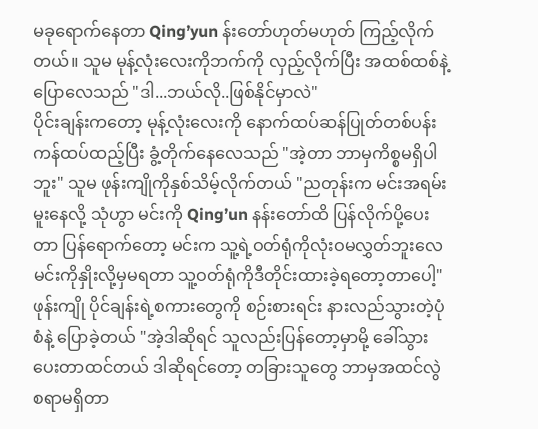မခုရောက်နေတာ Qing’yun န်းတော်ဟုတ်မဟုတ် ကြည့်လိုက်တယ်။ သူမ မုန့်လုံးလေးကိုဘက်ကို လှည့်လိုက်ပြီး အထစ်ထစ်နဲ့ပြောလေသည် "ဒါ...ဘယ်လို..ဖြစ်နိုင်မှာလဲ"
ပိုင်းချန်းကတော့ မုန့်လုံးလေးကို နောက်ထပ်ဆန်ပြုတ်တစ်ပန်းကန်ထပ်ထည့်ပြီး ခွံ့တိုက်နေလေသည် "အဲ့တာ ဘာမှကိစ္စမရှိပါဘူး" သူမ ဖုန်းကျိုကိုနှစ်သိမ့်လိုက်တယ် "ညတုန်းက မင်းအရမ်းမူးနေလို့ သုံဟွာ မင်းကို Qing’un နန်းတော်ထိ ပြန်လိုက်ပို့ပေးတာ ပြန်ရောက်တော့ မင်းက သူ့ရဲ့ဝတ်ရုံကိုလုံးဝမလွှတ်ဘူးလေ မင်းကိုနှိုးလို့မှမရတာ သူ့ဝတ်ရုံကိုဒီတိုင်းထားခဲ့ရတော့တာပေါ့"
ဖုန်းကျို ပိုင်ချန်းရဲ့စကားတွေကို စဉ်းစားရင်း နားလည်သွားတဲ့ပုံစံနဲ့ ပြောခဲ့တယ် "အဲ့ဒါဆိုရင် သူလည်းပြန်တော့မှာမို့ ခေါ်သွားပေးတာထင်တယ် ဒါဆိုရင်တော့ တခြားသူတွေ ဘာမှအထင်လွဲစရာမရှိတာ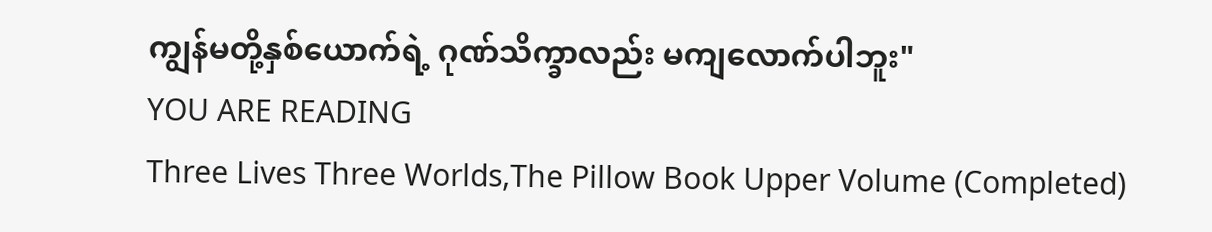ကျွန်မတို့နှစ်ယောက်ရဲ့ ဂုဏ်သိက္ခာလည်း မကျလောက်ပါဘူး"
YOU ARE READING
Three Lives Three Worlds,The Pillow Book Upper Volume (Completed)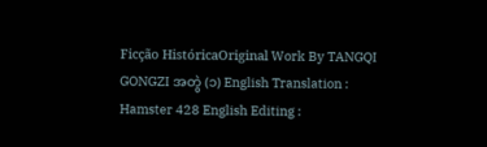Ficção HistóricaOriginal Work By TANGQI GONGZI အတွဲ (၁) English Translation : Hamster 428 English Editing :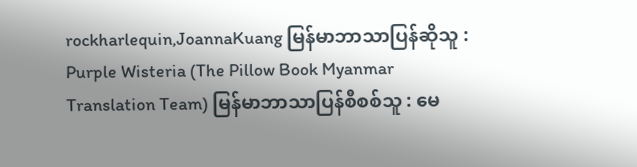rockharlequin,JoannaKuang မြန်မာဘာသာပြန်ဆိုသူ : Purple Wisteria (The Pillow Book Myanmar Translation Team) မြန်မာဘာသာပြန်စီစစ်သူ : မေ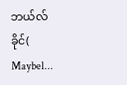ဘယ်လ်ခိုင်( Maybel...